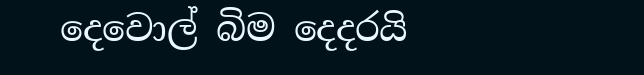දෙවොල් බිම දෙදරයි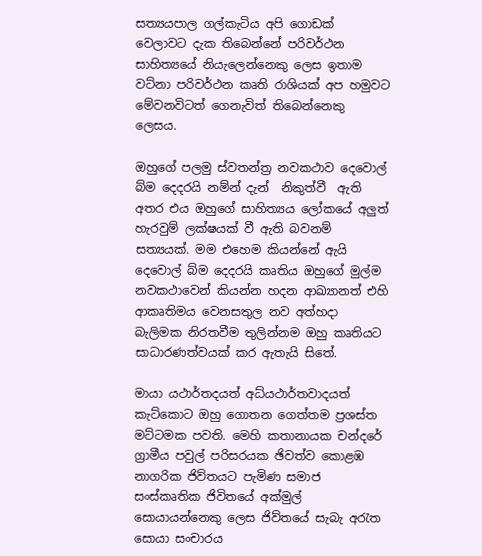සත්‍යයපාල ගල්කැටිය අපි ගොඩක් වෙලාවට දැක තිබෙන්නේ පරිවර්ථන සාහිත්‍යයේ නියැලෙන්නෙකු ලෙස ඉතාම වට්නා පරිවර්ථන කෘති රාශියක් අප හමුවට මේවනවිටත් ගෙනැවිත් තිබෙන්නෙකු ලෙසය.

ඔහුගේ පලමු ස්වතන්ත්‍ර නවකථාව දෙවොල් බ්ම දෙදරයි නම්න් දැන්  නිකුත්වී  ඇති අතර එය ඔහුගේ සාහිත්‍යය ලෝකයේ අලුත් හැරවුම් ලක්ෂයක් වී ඇති බවනම් සත්‍යයක්. මම එහෙම කියන්නේ ඇයි දෙවොල් බ්ම දෙදරයි කෘතිය ඔහුගේ මුල්ම නවකථාවෙන් කියන්න හදන ආඛ්‍යානත් එහි ආකෘතිමය වෙනසතුල නව අත්හදා බැලිමක නිරතවීම තුලින්නම ඔහු කෘතියට සාධාරණත්වයක් කර ඇතැයි සිතේ.

මායා යථාර්තදයත් අධ්යථාර්තවාදයත් කැට්කොට ඔහු ගොතන ගෙත්තම ප්‍රශස්ත මට්ටමක පවති. මෙහි කතානායක චන්දරේ ග්‍රාමීය පවුල් පරිසරයක ඡිවත්ව කොළඹ නාගරික ජිව්තයට පැමිණ සමාජ සංස්කෘතික ජිවිතයේ අක්මුල් සොයායන්නෙකු ලෙස ජිව්තයේ සැබැ අරැත සොයා සංචාරය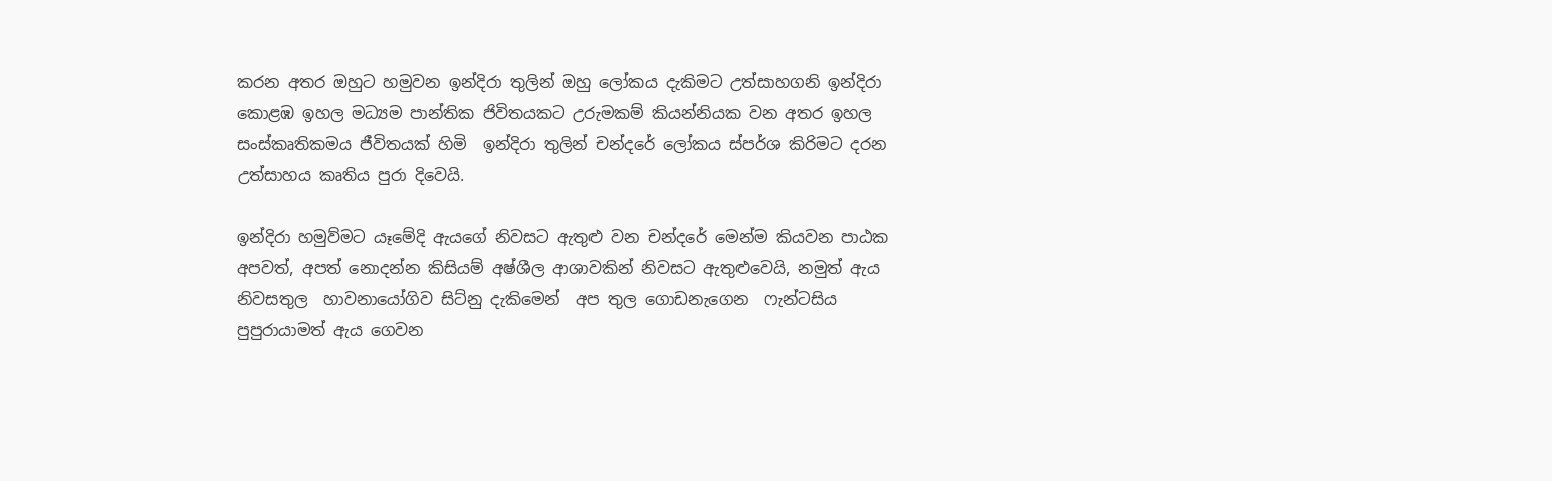කරන අතර ඔහුට හමුවන ඉන්දිරා තුලින් ඔහු ලෝකය දැකිමට උත්සාහගනි ඉන්දිරා කොළඹ ඉහල මධ්‍යම පාන්තික ජිවිතයකට උරුමකම් කියන්නියක වන අතර ඉහල සංස්කෘතිකමය ජීවිතයක් හිමි  ඉන්දිරා තුලින් චන්දරේ ලෝකය ස්පර්ශ කිරිමට දරන උත්සාහය කෘතිය පුරා දිවෙයි.

ඉන්දිරා හමුව්මට යෑමේදි ඇයගේ නිවසට ඇතුළු වන චන්දරේ මෙන්ම කියවන පාඨක අපවත්, අපත් නොදන්න කිසියම් අෂ්ශීල ආශාවකින් නිවසට ඇතුළුවෙයි, නමුත් ඇය නිවසතුල  හාවනායෝගිව සිට්නු දැකිමෙන්  අප තුල ගොඩනැගෙන  ෆැන්ටසිය පුපුරායාමත් ඇය ගෙවන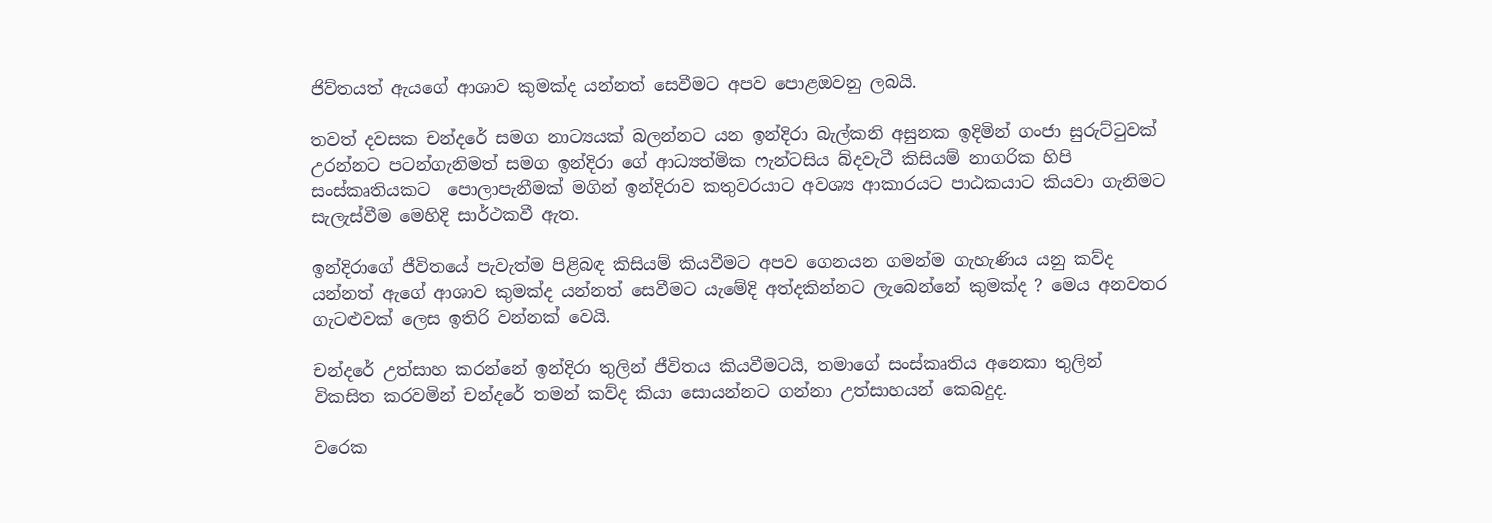ජිව්තයත් ඇයගේ ආශාව කුමක්ද යන්නත් සෙවීමට අපව පොළඔවනු ලබයි.

තවත් දවසක චන්දරේ සමග නාට්‍යයක් බලන්නට යන ඉන්දිරා බැල්කනි අසුනක ඉදිමින් ගංජා සුරුට්ටුවක් උරන්නට පටන්ගැනිමත් සමග ඉන්දිරා ගේ ආධ්‍යත්මික ෆැන්ටසිය බ්දවැටී කිසියම් නාගරික හිපි සංස්කෘතියකට  පොලාපැනීමක් මගින් ඉන්දිරාව කතුවරයාට අවශ්‍ය ආකාරයට පාඨකයාට කියවා ගැනිමට සැලැස්වීම මෙහිදි සාර්ථකවී ඇත.

ඉන්දිරාගේ ජීවිතයේ පැවැත්ම පිළිබඳ කිසියම් කියවීමට අපව ගෙනයන ගමන්ම ගැහැණිය යනු කව්ද යන්නත් ඇගේ ආශාව කුමක්ද යන්නත් සෙවීමට යැමේදි අත්දකින්නට ලැබෙන්නේ කුමක්ද ? මෙය අනවතර ගැටළුවක් ලෙස ඉතිරි වන්නක් වෙයි.

චන්දරේ උත්සාහ කරන්නේ ඉන්දිරා තුලින් ජීවිතය කියවීමටයි, තමාගේ සංස්කෘතිය අනෙකා තුලින් විකසිත කරවමින් චන්දරේ තමන් කව්ද කියා සොයන්නට ගන්නා උත්සාහයන් කෙබදුද.

වරෙක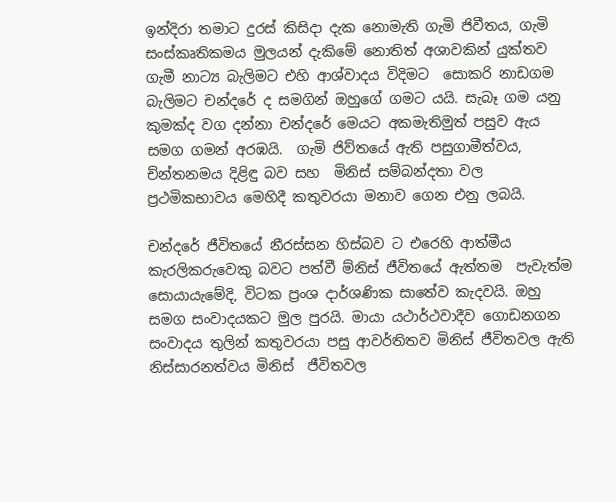ඉන්දිරා තමාට දුරස් කිසිදා දැක නොමැති ගැමි ජිවීතය, ගැමි සංස්කෘතිකමය මුලයන් දැකිමේ නොතිත් අශාවකින් යුක්තව ගැමී නාට්‍ය බැලිමට එහි ආශ්වාදය විදිමට  සොකරි නාඩගම  බැලිමට චන්දරේ ද සමගින් ඔහුගේ ගමට යයි. සැබෑ ගම යනු කුමක්ද වග දන්නා චන්දරේ මෙයට අකමැතිමුත් පසුව ඇය සමග ගමන් අරඹයි.  ගැමි ජිව්තයේ ඇති පසුගාමීත්වය,  ච්න්තනමය දිළිඳු බව සහ  මිනිස් සම්බන්දතා වල ප්‍රථමිකභාවය මෙහිදී කතුවරයා මනාව ගෙන එනු ලබයි.

චන්දරේ ජීවිතයේ නීරස්සන හිස්බව ට එරෙහි ආත්මීය කැරලිකරුවෙකු බවට පත්වී ම්නිස් ජීවිතයේ ඇත්තම  පැවැත්ම සොයායැමේදි, විටක ප්‍රංශ දාර්ශණික සාතේව කැදවයි. ඔහු සමග සංවාදයකට මුල පුරයි. මායා යථාර්ථවාදීව ගොඩනගන සංවාදය තුලින් කතුවරයා පසු ආවර්තිතව මිනිස් ජීවිතවල ඇති නිස්සාරනත්වය මිනිස්  ජීවිතවල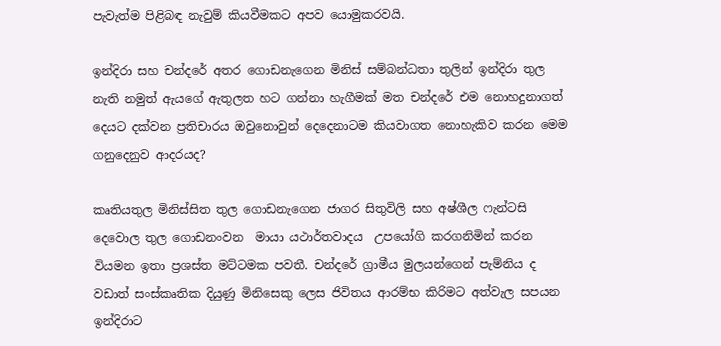පැවැත්ම පිළිබඳ නැවුම් කියවීමකට අපව යොමුකරවයි.

ඉන්දිරා සහ චන්දරේ අතර ගොඩනැගෙන මිනිස් සම්බන්ධතා තුලින් ඉන්දිරා තුල නැති නමුත් ඇයගේ ඇතුලත හට ගන්නා හැගීමක් මත චන්දරේ එම නොහදුනාගත් දෙයට දක්වන ප්‍රතිචාරය ඔවුනොවුන් දෙදෙනාටම කියවාගත නොහැකිව කරන මෙම ගනුදෙනුව ආදරයද?

කෘතියතුල මිනිස්සිත තුල ගොඩනැගෙන ජාගර සිතුවිලි සහ අෂ්ශීල ෆැන්ටසි දෙවොල තුල ගොඩනංවන  මායා යථාර්තවාදය  උපයෝගි කරගනිමින් කරන වියමන ඉතා ප්‍රශස්ත මට්ටමක පවතී. චන්දරේ ග්‍රාමීය මුලයන්ගෙන් පැම්නිය ද  වඩාත් සංස්කෘතික දියුණු මිනිසෙකු ලෙස ජිවිතය ආරම්භ කිරිමට අත්වැල සපයන ඉන්දිරාට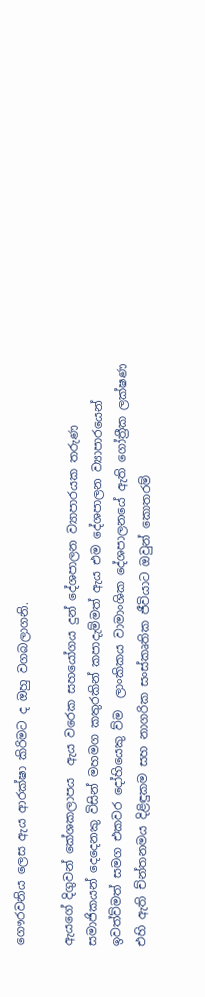ගෞරවනිය ලෙස ඇය ආරක්ෂා කිරිමට ද ඔහු වගබලාගනි.

ඇයගේ දිගුවන් කේශකලාපය  ඇය වරෙක සහයෝගය දුන් දේශපාලන ව්‍යාපාරයක තරුණ සමාජිකයන් දෙදෙනකු විසින් මහමග කතුරකින් කපාදැම්මත් ඇය එම දේශපාලන ව්‍යාපාරයෙන් ඉවත්ව්මත් සමග එකවර දෝහියෙකු ව්ම  ලාංකිකය වාමාංශික දේශපාලනයේ ඇති ගෝත්‍රීක ලක්ෂණ එහි ඇති ච්න්තනමය දිළිඳුකම සහ නාගරික සංස්කෘතික ජීවියාට ඔවුන් කොතරම්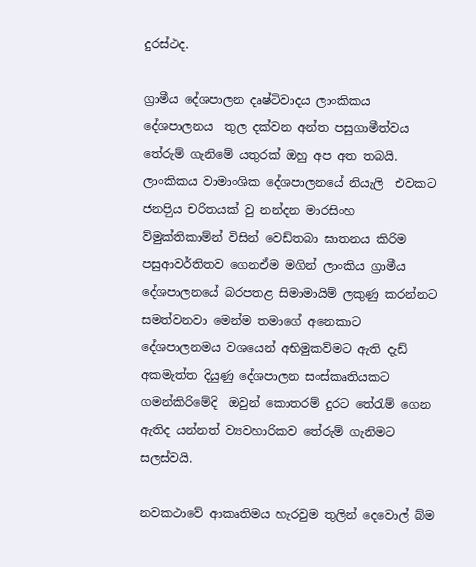දුරස්ථද.

ග්‍රාමීය දේශපාලන දෘෂ්ටිවාදය ලාංකිකය දේශපාලනය  තුල දක්වන අන්ත පසුගාමීත්වය තේරුම් ගැනිමේ යතුරක් ඔහු අප අත තබයි.  ලාංකිකය වාමාංශික දේශපාලනයේ නියැලි  එවකට ජනපිුය චරිතයක් වු නන්දන මාරසිංහ  ව්මුක්තිකාම්න් විසින් වෙඩ්තබා ඝාතනය කිරිම පසුආවර්තිතව ගෙනඒම මගින් ලාංකිය ග්‍රාමීය දේශපාලනයේ බරපතළ සිමාමායිම් ලකුණු කරන්නට සමත්වනවා මෙන්ම තමාගේ අනෙකාට දේශපාලනමය වශයෙන් අභිමුකව්මට ඇති දැඩ් අකමැත්ත දියුණු දේශපාලන සංස්කෘතියකට ගමන්කිරිමේදි  ඔවුන් කොතරම් දුරට තේරැම් ගෙන ඇතිද යන්නත් ව්‍යවහාරිකව තේරුම් ගැනිමට සලස්වයි.

නවකථාවේ ආකෘතිමය හැරවුම තුලින් දෙවොල් බ්ම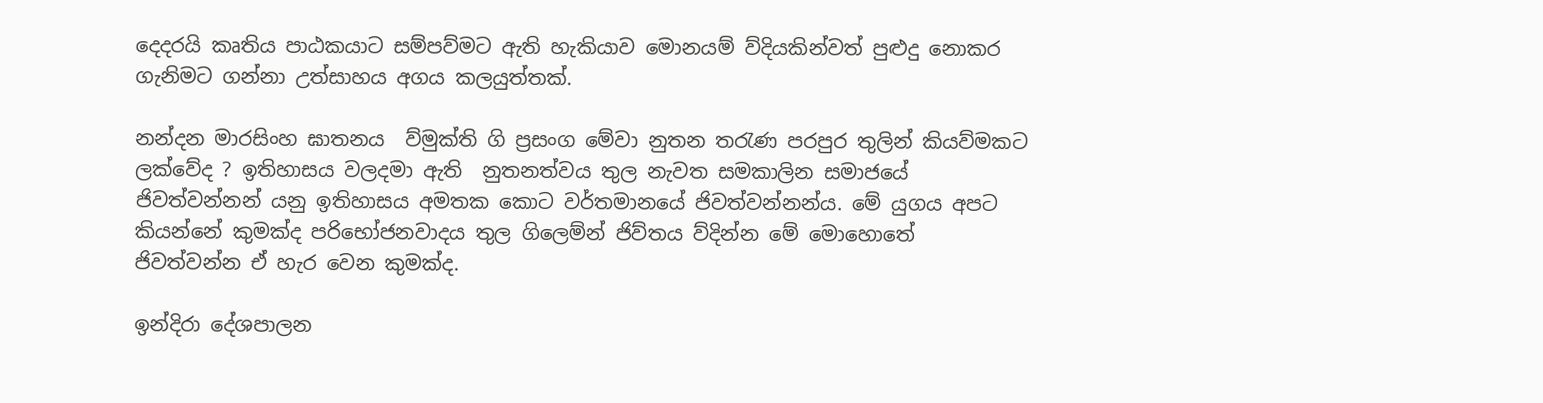දෙදරයි කෘතිය පාඨකයාට සම්පව්මට ඇති හැකියාව මොනයම් ව්දියකින්වත් පුළුදු නොකර ගැනිමට ගන්නා උත්සාහය අගය කලයුත්තක්.

නන්දන මාරසිංහ ඝාතනය  ව්මුක්ති ගි ප්‍රසංග මේවා නුතන තරැණ පරපුර තුලින් කියව්මකට ලක්වේද ? ඉතිහාසය වලදමා ඇති  නුතනත්වය තුල නැවත සමකාලින සමාජයේ ජිවත්වන්නන් යනු ඉතිහාසය අමතක කොට වර්තමානයේ ජිවත්වන්නන්ය. මේ යුගය අපට කියන්නේ කුමක්ද පරිභෝජනවාදය තුල ගිලෙම්න් ජිව්තය ව්දින්න මේ මොහොතේ ජිවත්වන්න ඒ හැර වෙන කුමක්ද.

ඉන්දිරා දේශපාලන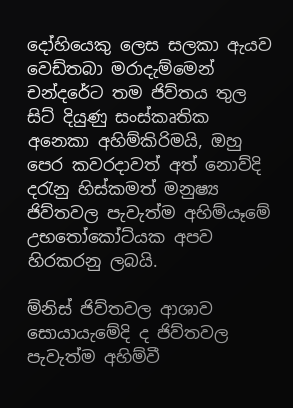දෝහියෙකු ලෙස සලකා ඇයව වෙඩ්තබා මරාදැම්මෙන් චන්දරේට තම ජිව්තය තුල සිට් දියුණු සංස්කෘතික අනෙකා අහිම්කිරිමයි, ඔහු පෙර කවරදාවත් අත් නොව්දි දරැනු හිස්කමත් මනුෂ්‍ය ජිව්තවල පැවැත්ම අහිම්යෑමේ උභතෝකෝට්යක අපව හිරකරනු ලබයි.

ම්නිස් ජිව්තවල ආශාව සොයායැමේදි ද ජිව්තවල පැවැත්ම අහිම්වී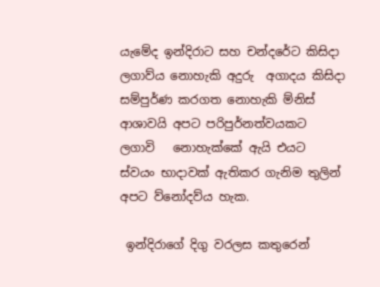යැමේද ඉන්දිරාට සහ චන්දරේට කිසිදා ලගාව්ය නොහැකි අදුරු  අගාදය කිසිදා සම්පුර්ණ කරගත නොහැකි ම්නිස් ආශාවයි අපට පරිපුර්නත්වයකට ලගාවි   නොහැක්කේ ඇයි එයට ස්වයං භාදාවක් ඇතිකර ගැනිම තුලින් අපට ව්නෝදව්ය හැක.

 ඉන්දිරාගේ දිගු වරලස කතුරෙන්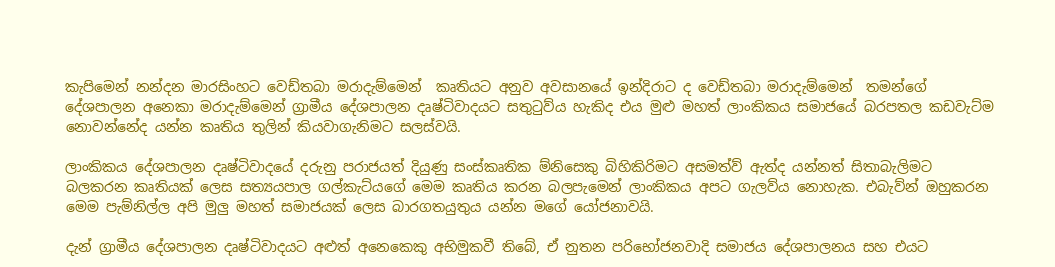කැපිමෙන් නන්දන මාරසිංහට වෙඩ්තබා මරාදැම්මෙන්  කෘතියට අනුව අවසානයේ ඉන්දිරාට ද වෙඩ්තබා මරාදැම්මෙන්  තමන්ගේ දේශපාලන අනෙකා මරාදැම්මෙන් ග්‍රාමීය දේශපාලන දෘෂ්ටිවාදයට සතුටුව්ය හැකිද එය මුළු මහත් ලාංකිකය සමාජයේ බරපතල කඩවැට්ම නොවන්නේද යන්න කෘතිය තුලින් කියවාගැනිමට සලස්වයි.

ලාංකිකය දේශපාලන දෘෂ්ටිවාදයේ දරුනු පරාජයත් දියුණු සංස්කෘතික ම්නිසෙකු බිහිකිරිමට අසමත්ව් ඇත්ද යන්නත් සිතාබැලිමට බලකරන කෘතියක් ලෙස සත්‍යයපාල ගල්කැට්යගේ මෙම කෘතිය කරන බලපැමෙන් ලාංකිකය අපට ගැලව්ය නොහැක. එබැව්න් ඔහුකරන මෙම පැම්නිල්ල අපි මුලු මහත් සමාජයක් ලෙස බාරගතයුතුය යන්න මගේ යෝජනාවයි.

දැන් ග්‍රාමීය දේශපාලන දෘෂ්ටිවාදයට අළුත් අනෙකෙකු අභිමුකවී තිබේ, ඒ නුතන පරිභෝජනවාදි සමාජය දේශපාලනය සහ එයට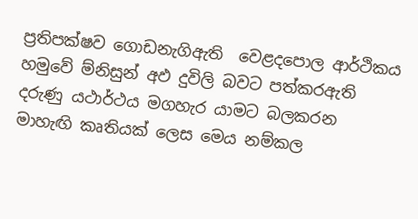ප්‍රතිපක්ෂව ගොඩනැගිඇති  වෙළදපොල ආර්ථිකය හමුවේ ම්නිසුන් අඵ දුවිලි බවට පත්කරඇති දරුණු යථාර්ථය මගහැර යාමට බලකරන මාහැඟි කෘතියක් ලෙස මෙය නම්කල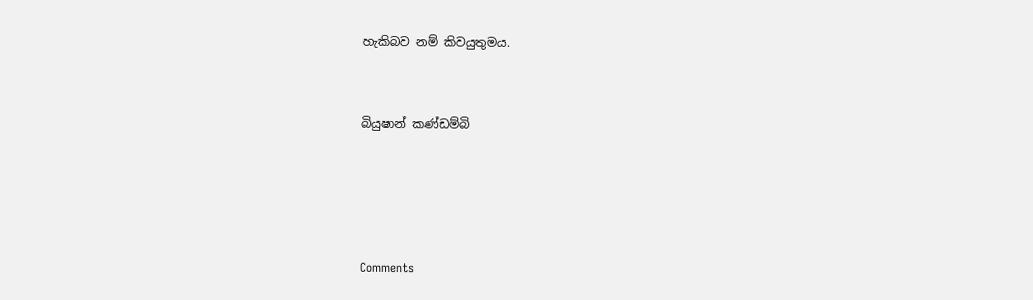හැකිබව නම් කිවයුතුමය.



බියුෂාන් කණ්ඩම්බි






Comments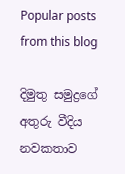Popular posts from this blog

දිමුතු සමුද්‍රගේ අතුරු වීදිය නවකතාව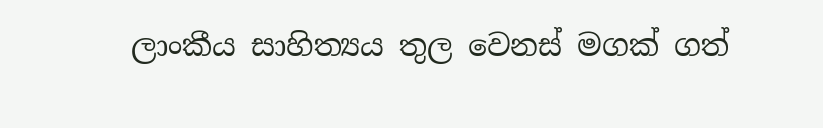ලාංකීය සාහිත්‍යය තුල වෙනස් මගක් ගත්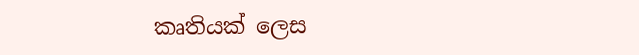කෘතියක් ලෙස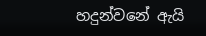හදුන්වනේ ඇයි